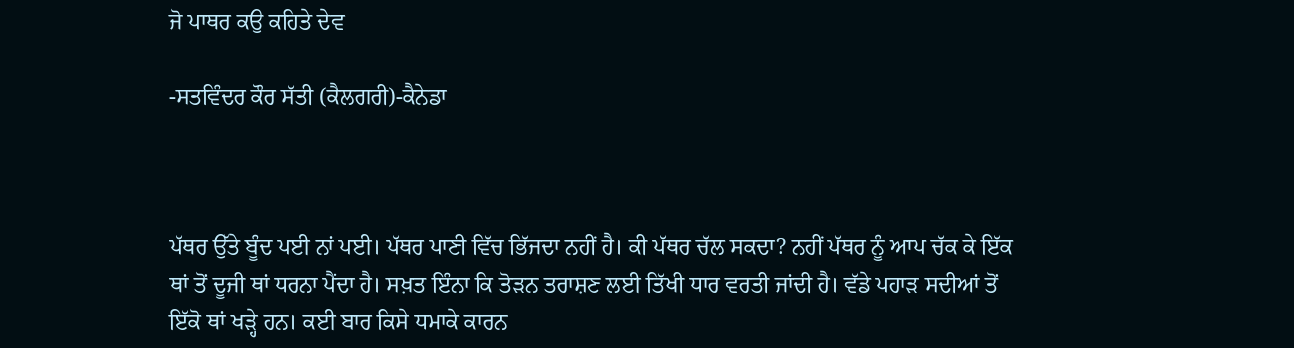ਜੋ ਪਾਥਰ ਕਉ ਕਹਿਤੇ ਦੇਵ

-ਸਤਵਿੰਦਰ ਕੌਰ ਸੱਤੀ (ਕੈਲਗਰੀ)-ਕੈਨੇਡਾ



ਪੱਥਰ ਉੱਤੇ ਬੂੰਦ ਪਈ ਨਾਂ ਪਈ। ਪੱਥਰ ਪਾਣੀ ਵਿੱਚ ਭਿੱਜਦਾ ਨਹੀਂ ਹੈ। ਕੀ ਪੱਥਰ ਚੱਲ ਸਕਦਾ? ਨਹੀਂ ਪੱਥਰ ਨੂੰ ਆਪ ਚੱਕ ਕੇ ਇੱਕ ਥਾਂ ਤੋਂ ਦੂਜੀ ਥਾਂ ਧਰਨਾ ਪੈਂਦਾ ਹੈ। ਸਖ਼ਤ ਇੰਨਾ ਕਿ ਤੋੜਨ ਤਰਾਸ਼ਣ ਲਈ ਤਿੱਖੀ ਧਾਰ ਵਰਤੀ ਜਾਂਦੀ ਹੈ। ਵੱਡੇ ਪਹਾੜ ਸਦੀਆਂ ਤੋਂ ਇੱਕੋ ਥਾਂ ਖੜ੍ਹੇ ਹਨ। ਕਈ ਬਾਰ ਕਿਸੇ ਧਮਾਕੇ ਕਾਰਨ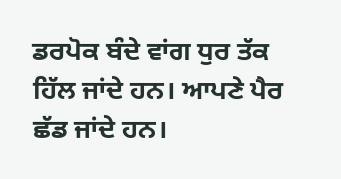ਡਰਪੋਕ ਬੰਦੇ ਵਾਂਗ ਧੁਰ ਤੱਕ ਹਿੱਲ ਜਾਂਦੇ ਹਨ। ਆਪਣੇ ਪੈਰ ਛੱਡ ਜਾਂਦੇ ਹਨ।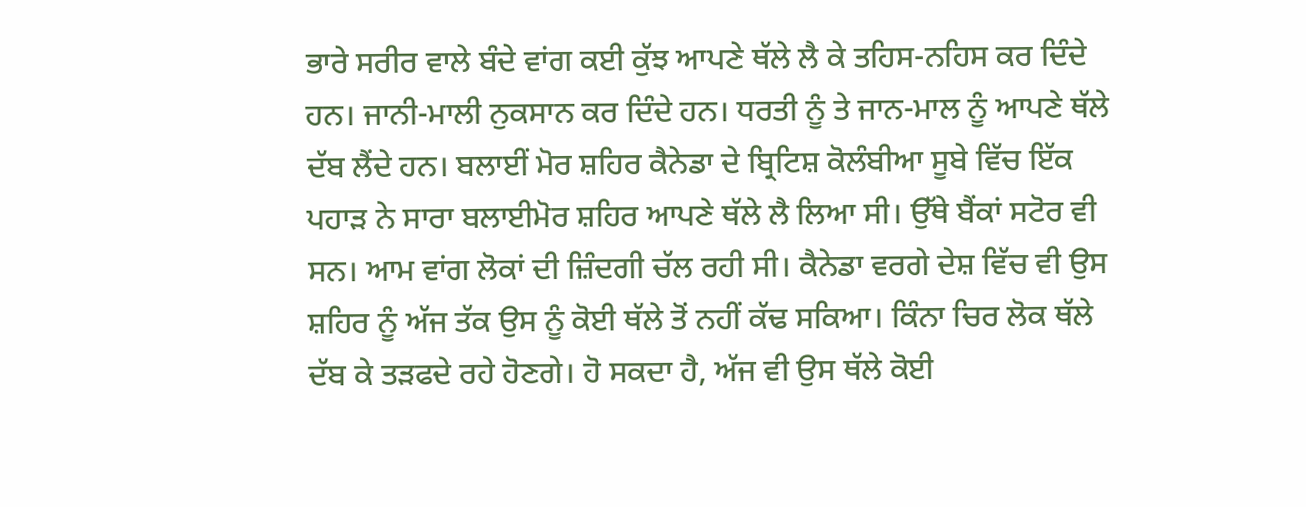ਭਾਰੇ ਸਰੀਰ ਵਾਲੇ ਬੰਦੇ ਵਾਂਗ ਕਈ ਕੁੱਝ ਆਪਣੇ ਥੱਲੇ ਲੈ ਕੇ ਤਹਿਸ-ਨਹਿਸ ਕਰ ਦਿੰਦੇ ਹਨ। ਜਾਨੀ-ਮਾਲੀ ਨੁਕਸਾਨ ਕਰ ਦਿੰਦੇ ਹਨ। ਧਰਤੀ ਨੂੰ ਤੇ ਜਾਨ-ਮਾਲ ਨੂੰ ਆਪਣੇ ਥੱਲੇ ਦੱਬ ਲੈਂਦੇ ਹਨ। ਬਲਾਈਂ ਮੋਰ ਸ਼ਹਿਰ ਕੈਨੇਡਾ ਦੇ ਬ੍ਰਿਟਿਸ਼ ਕੋਲੰਬੀਆ ਸੂਬੇ ਵਿੱਚ ਇੱਕ ਪਹਾੜ ਨੇ ਸਾਰਾ ਬਲਾਈਮੋਰ ਸ਼ਹਿਰ ਆਪਣੇ ਥੱਲੇ ਲੈ ਲਿਆ ਸੀ। ਉੱਥੇ ਬੈਂਕਾਂ ਸਟੋਰ ਵੀ ਸਨ। ਆਮ ਵਾਂਗ ਲੋਕਾਂ ਦੀ ਜ਼ਿੰਦਗੀ ਚੱਲ ਰਹੀ ਸੀ। ਕੈਨੇਡਾ ਵਰਗੇ ਦੇਸ਼ ਵਿੱਚ ਵੀ ਉਸ ਸ਼ਹਿਰ ਨੂੰ ਅੱਜ ਤੱਕ ਉਸ ਨੂੰ ਕੋਈ ਥੱਲੇ ਤੋਂ ਨਹੀਂ ਕੱਢ ਸਕਿਆ। ਕਿੰਨਾ ਚਿਰ ਲੋਕ ਥੱਲੇ ਦੱਬ ਕੇ ਤੜਫਦੇ ਰਹੇ ਹੋਣਗੇ। ਹੋ ਸਕਦਾ ਹੈ, ਅੱਜ ਵੀ ਉਸ ਥੱਲੇ ਕੋਈ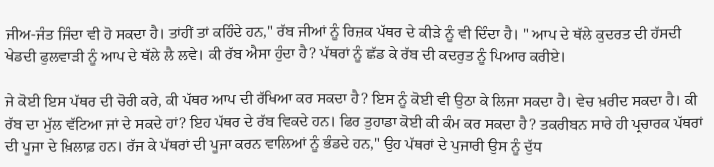ਜੀਅ-ਜੰਤ ਜਿੰਦਾ ਵੀ ਹੋ ਸਕਦਾ ਹੈ। ਤਾਂਹੀਂ ਤਾਂ ਕਹਿੰਦੇ ਹਨ," ਰੱਬ ਜੀਆਂ ਨੂੰ ਰਿਜ਼ਕ ਪੱਥਰ ਦੇ ਕੀੜੇ ਨੂੰ ਵੀ ਦਿੰਦਾ ਹੈ। " ਆਪ ਦੇ ਥੱਲੇ ਕੁਦਰਤ ਦੀ ਹੱਸਦੀ ਖੇਡਦੀ ਫੁਲਵਾੜੀ ਨੂੰ ਆਪ ਦੇ ਥੱਲੇ ਲੈ ਲਵੇ। ਕੀ ਰੱਬ ਐਸਾ ਹੁੰਦਾ ਹੈ? ਪੱਥਰਾਂ ਨੂੰ ਛੱਡ ਕੇ ਰੱਬ ਦੀ ਕਦਰੁਤ ਨੂੰ ਪਿਆਰ ਕਰੀਏ।

ਜੇ ਕੋਈ ਇਸ ਪੱਥਰ ਦੀ ਚੋਰੀ ਕਰੇ, ਕੀ ਪੱਥਰ ਆਪ ਦੀ ਰੱਖਿਆ ਕਰ ਸਕਦਾ ਹੈ? ਇਸ ਨੂੰ ਕੋਈ ਵੀ ਉਠਾ ਕੇ ਲਿਜਾ ਸਕਦਾ ਹੈ। ਵੇਚ ਖ਼ਰੀਦ ਸਕਦਾ ਹੈ। ਕੀ ਰੱਬ ਦਾ ਮੁੱਲ ਵੱਟਿਆ ਜਾਂ ਦੇ ਸਕਦੇ ਹਾਂ? ਇਹ ਪੱਥਰ ਦੇ ਰੱਬ ਵਿਕਦੇ ਹਨ। ਫਿਰ ਤੁਹਾਡਾ ਕੋਈ ਕੀ ਕੰਮ ਕਰ ਸਕਦਾ ਹੈ? ਤਕਰੀਬਨ ਸਾਰੇ ਹੀ ਪ੍ਰਚਾਰਕ ਪੱਥਰਾਂ ਦੀ ਪੂਜਾ ਦੇ ਖ਼ਿਲਾਫ਼ ਹਨ। ਰੱਜ ਕੇ ਪੱਥਰਾਂ ਦੀ ਪੂਜਾ ਕਰਨ ਵਾਲਿਆਂ ਨੂੰ ਭੰਡਦੇ ਹਨ," ਉਹ ਪੱਥਰਾਂ ਦੇ ਪੁਜਾਰੀ ਉਸ ਨੂੰ ਦੁੱਧ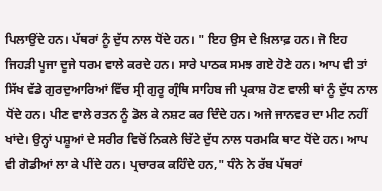ਪਿਲਾਉਂਦੇ ਹਨ। ਪੱਥਰਾਂ ਨੂੰ ਦੁੱਧ ਨਾਲ ਧੋਂਦੇ ਹਨ। " ਇਹ ਉਸ ਦੇ ਖ਼ਿਲਾਫ਼ ਹਨ। ਜੋ ਇਹ ਜਿਹੜੀ ਪੂਜਾ ਦੂਜੇ ਧਰਮ ਵਾਲੇ ਕਰਦੇ ਹਨ। ਸਾਰੇ ਪਾਠਕ ਸਮਝ ਗਏ ਹੋਣੇ ਹਨ। ਆਪ ਵੀ ਤਾਂ ਸਿੱਖ ਵੱਡੇ ਗੁਰਦੁਆਰਿਆਂ ਵਿੱਚ ਸ੍ਰੀ ਗੁਰੂ ਗ੍ਰੰਥਿ ਸਾਹਿਬ ਜੀ ਪ੍ਰਕਾਸ਼ ਹੋਣ ਵਾਲੀ ਥਾਂ ਨੂੰ ਦੁੱਧ ਨਾਲ ਧੋਂਦੇ ਹਨ। ਪੀਣ ਵਾਲੇ ਰਤਨ ਨੂੰ ਡੋਲ ਕੇ ਨਸ਼ਟ ਕਰ ਦਿੰਦੇ ਹਨ। ਅਜੇ ਜਾਨਵਰ ਦਾ ਮੀਟ ਨਹੀਂ ਖਾਂਦੇ। ਉਨ੍ਹਾਂ ਪਸ਼ੂਆਂ ਦੇ ਸਰੀਰ ਵਿਚੋਂ ਨਿਕਲੇ ਚਿੱਟੇ ਦੁੱਧ ਨਾਲ ਧਰਮਕਿ ਥਾਟ ਧੋਂਦੇ ਹਨ। ਆਪ ਵੀ ਗੋਡੀਆਂ ਲਾ ਕੇ ਪੀਂਦੇ ਹਨ। ਪ੍ਰਚਾਰਕ ਕਹਿੰਦੇ ਹਨ," ਧੰਨੇ ਨੇ ਰੱਬ ਪੱਥਰਾਂ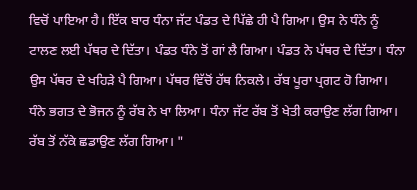ਵਿਚੋਂ ਪਾਇਆ ਹੈ। ਇੱਕ ਬਾਰ ਧੰਨਾ ਜੱਟ ਪੰਡਤ ਦੇ ਪਿੱਛੇ ਹੀ ਪੈ ਗਿਆ। ਉਸ ਨੇ ਧੰਨੇ ਨੂੰ ਟਾਲਣ ਲਈ ਪੱਥਰ ਦੇ ਦਿੱਤਾ। ਪੰਡਤ ਧੰਨੇ ਤੋਂ ਗਾਂ ਲੈ ਗਿਆ। ਪੰਡਤ ਨੇ ਪੱਥਰ ਦੇ ਦਿੱਤਾ। ਧੰਨਾ ਉਸ ਪੱਥਰ ਦੇ ਖਹਿੜੇ ਪੈ ਗਿਆ। ਪੱਥਰ ਵਿੱਚੋਂ ਹੱਥ ਨਿਕਲੇ। ਰੱਬ ਪੂਰਾ ਪ੍ਰਗਟ ਹੋ ਗਿਆ। ਧੰਨੇ ਭਗਤ ਦੇ ਭੋਜਨ ਨੂੰ ਰੱਬ ਨੇ ਖਾ ਲਿਆ। ਧੰਨਾ ਜੱਟ ਰੱਬ ਤੋਂ ਖੇਤੀ ਕਰਾਉਣ ਲੱਗ ਗਿਆ। ਰੱਬ ਤੋਂ ਨੱਕੇ ਛਡਾਉਣ ਲੱਗ ਗਿਆ। "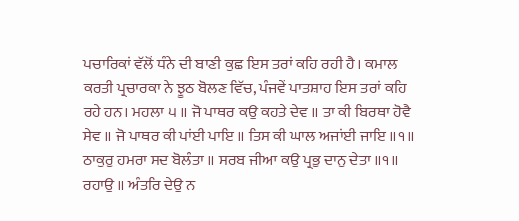ਪਚਾਰਿਕਾਂ ਵੱਲੋਂ ਧੰਨੇ ਦੀ ਬਾਣੀ ਕੁਛ ਇਸ ਤਰਾਂ ਕਹਿ ਰਹੀ ਹੈ। ਕਮਾਲ ਕਰਤੀ ਪ੍ਰਚਾਰਕਾ ਨੇ ਝੂਠ ਬੋਲਣ ਵਿੱਚ, ਪੰਜਵੇਂ ਪਾਤਸ਼ਾਹ ਇਸ ਤਰਾਂ ਕਹਿ ਰਹੇ ਹਨ। ਮਹਲਾ ੫ ॥ ਜੋ ਪਾਥਰ ਕਉ ਕਹਤੇ ਦੇਵ ॥ ਤਾ ਕੀ ਬਿਰਥਾ ਹੋਵੈ ਸੇਵ ॥ ਜੋ ਪਾਥਰ ਕੀ ਪਾਂਈ ਪਾਇ ॥ ਤਿਸ ਕੀ ਘਾਲ ਅਜਾਂਈ ਜਾਇ ॥੧॥ ਠਾਕੁਰੁ ਹਮਰਾ ਸਦ ਬੋਲੰਤਾ ॥ ਸਰਬ ਜੀਆ ਕਉ ਪ੍ਰਭੁ ਦਾਨੁ ਦੇਤਾ ॥੧॥ ਰਹਾਉ ॥ ਅੰਤਰਿ ਦੇਉ ਨ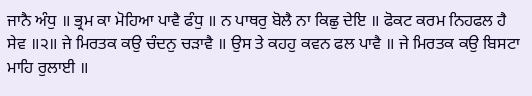ਜਾਨੈ ਅੰਧੁ ॥ ਭ੍ਰਮ ਕਾ ਮੋਹਿਆ ਪਾਵੈ ਫੰਧੁ ॥ ਨ ਪਾਥਰੁ ਬੋਲੈ ਨਾ ਕਿਛੁ ਦੇਇ ॥ ਫੋਕਟ ਕਰਮ ਨਿਹਫਲ ਹੈ ਸੇਵ ॥੨॥ ਜੇ ਮਿਰਤਕ ਕਉ ਚੰਦਨੁ ਚੜਾਵੈ ॥ ਉਸ ਤੇ ਕਹਹੁ ਕਵਨ ਫਲ ਪਾਵੈ ॥ ਜੇ ਮਿਰਤਕ ਕਉ ਬਿਸਟਾ ਮਾਹਿ ਰੁਲਾਈ ॥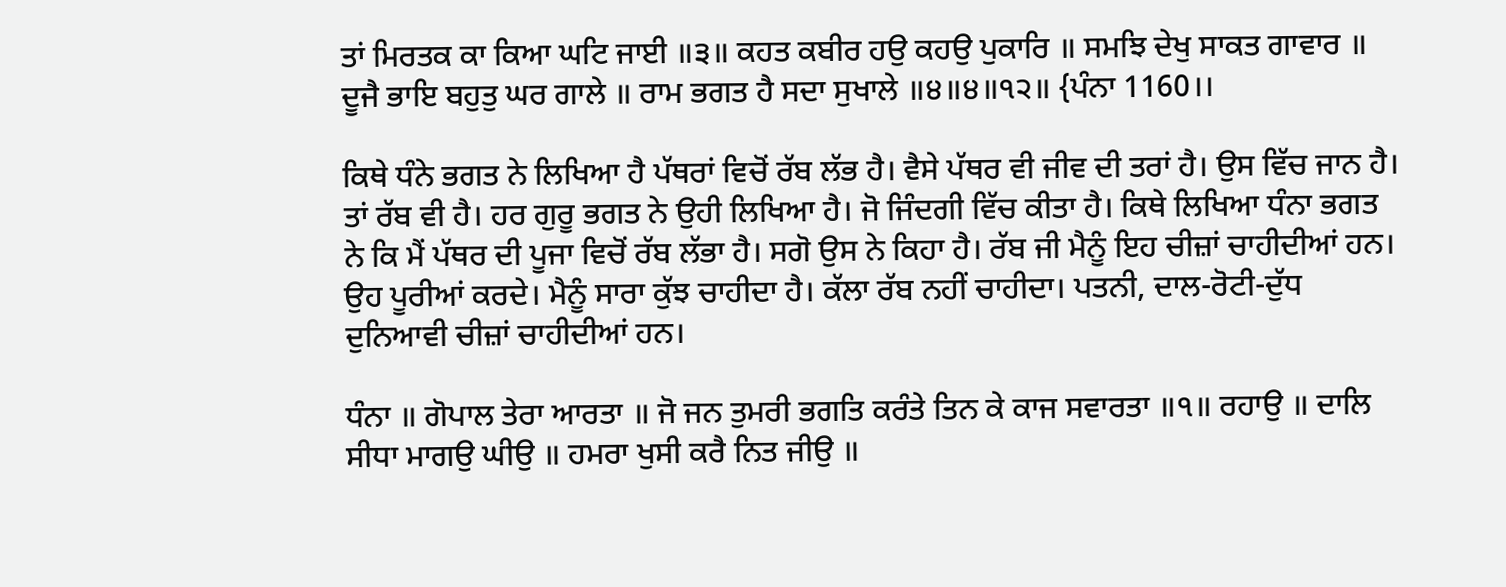ਤਾਂ ਮਿਰਤਕ ਕਾ ਕਿਆ ਘਟਿ ਜਾਈ ॥੩॥ ਕਹਤ ਕਬੀਰ ਹਉ ਕਹਉ ਪੁਕਾਰਿ ॥ ਸਮਝਿ ਦੇਖੁ ਸਾਕਤ ਗਾਵਾਰ ॥ ਦੂਜੈ ਭਾਇ ਬਹੁਤੁ ਘਰ ਗਾਲੇ ॥ ਰਾਮ ਭਗਤ ਹੈ ਸਦਾ ਸੁਖਾਲੇ ॥੪॥੪॥੧੨॥ {ਪੰਨਾ 1160।।

ਕਿਥੇ ਧੰਨੇ ਭਗਤ ਨੇ ਲਿਖਿਆ ਹੈ ਪੱਥਰਾਂ ਵਿਚੋਂ ਰੱਬ ਲੱਭ ਹੈ। ਵੈਸੇ ਪੱਥਰ ਵੀ ਜੀਵ ਦੀ ਤਰਾਂ ਹੈ। ਉਸ ਵਿੱਚ ਜਾਨ ਹੈ। ਤਾਂ ਰੱਬ ਵੀ ਹੈ। ਹਰ ਗੁਰੂ ਭਗਤ ਨੇ ਉਹੀ ਲਿਖਿਆ ਹੈ। ਜੋ ਜਿੰਦਗੀ ਵਿੱਚ ਕੀਤਾ ਹੈ। ਕਿਥੇ ਲਿਖਿਆ ਧੰਨਾ ਭਗਤ ਨੇ ਕਿ ਮੈਂ ਪੱਥਰ ਦੀ ਪੂਜਾ ਵਿਚੋਂ ਰੱਬ ਲੱਭਾ ਹੈ। ਸਗੋ ਉਸ ਨੇ ਕਿਹਾ ਹੈ। ਰੱਬ ਜੀ ਮੈਨੂੰ ਇਹ ਚੀਜ਼ਾਂ ਚਾਹੀਦੀਆਂ ਹਨ। ਉਹ ਪੂਰੀਆਂ ਕਰਦੇ। ਮੈਨੂੰ ਸਾਰਾ ਕੁੱਝ ਚਾਹੀਦਾ ਹੈ। ਕੱਲਾ ਰੱਬ ਨਹੀਂ ਚਾਹੀਦਾ। ਪਤਨੀ, ਦਾਲ-ਰੋਟੀ-ਦੁੱਧ ਦੁਨਿਆਵੀ ਚੀਜ਼ਾਂ ਚਾਹੀਦੀਆਂ ਹਨ।

ਧੰਨਾ ॥ ਗੋਪਾਲ ਤੇਰਾ ਆਰਤਾ ॥ ਜੋ ਜਨ ਤੁਮਰੀ ਭਗਤਿ ਕਰੰਤੇ ਤਿਨ ਕੇ ਕਾਜ ਸਵਾਰਤਾ ॥੧॥ ਰਹਾਉ ॥ ਦਾਲਿ ਸੀਧਾ ਮਾਗਉ ਘੀਉ ॥ ਹਮਰਾ ਖੁਸੀ ਕਰੈ ਨਿਤ ਜੀਉ ॥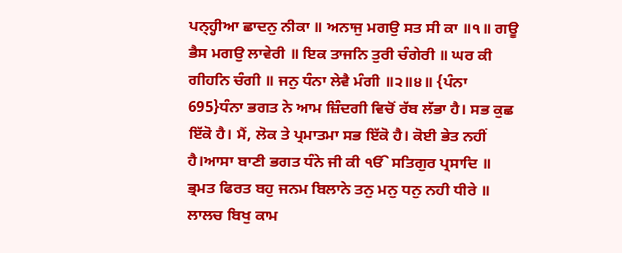ਪਨ੍ਹ੍ਹੀਆ ਛਾਦਨੁ ਨੀਕਾ ॥ ਅਨਾਜੁ ਮਗਉ ਸਤ ਸੀ ਕਾ ॥੧॥ ਗਊ ਭੈਸ ਮਗਉ ਲਾਵੇਰੀ ॥ ਇਕ ਤਾਜਨਿ ਤੁਰੀ ਚੰਗੇਰੀ ॥ ਘਰ ਕੀ ਗੀਹਨਿ ਚੰਗੀ ॥ ਜਨੁ ਧੰਨਾ ਲੇਵੈ ਮੰਗੀ ॥੨॥੪॥ {ਪੰਨਾ 695}ਧੰਨਾ ਭਗਤ ਨੇ ਆਮ ਜ਼ਿੰਦਗੀ ਵਿਚੋਂ ਰੱਬ ਲੱਭਾ ਹੈ। ਸਭ ਕੁਛ ਇੱਕੋ ਹੈ। ਮੈਂ, ਲੋਕ ਤੇ ਪ੍ਰਮਾਤਮਾ ਸਭ ਇੱਕੋ ਹੈ। ਕੋਈ ਭੇਤ ਨਹੀਂ ਹੈ।ਆਸਾ ਬਾਣੀ ਭਗਤ ਧੰਨੇ ਜੀ ਕੀ ੴ ਸਤਿਗੁਰ ਪ੍ਰਸਾਦਿ ॥ ਭ੍ਰਮਤ ਫਿਰਤ ਬਹੁ ਜਨਮ ਬਿਲਾਨੇ ਤਨੁ ਮਨੁ ਧਨੁ ਨਹੀ ਧੀਰੇ ॥ ਲਾਲਚ ਬਿਖੁ ਕਾਮ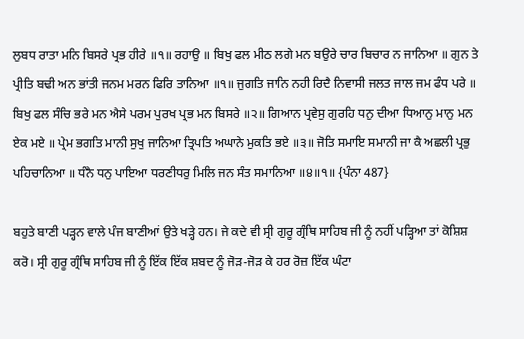ਲੁਬਧ ਰਾਤਾ ਮਨਿ ਬਿਸਰੇ ਪ੍ਰਭ ਹੀਰੇ ॥੧॥ ਰਹਾਉ ॥ ਬਿਖੁ ਫਲ ਮੀਠ ਲਗੇ ਮਨ ਬਉਰੇ ਚਾਰ ਬਿਚਾਰ ਨ ਜਾਨਿਆ ॥ ਗੁਨ ਤੇ ਪ੍ਰੀਤਿ ਬਢੀ ਅਨ ਭਾਂਤੀ ਜਨਮ ਮਰਨ ਫਿਰਿ ਤਾਨਿਆ ॥੧॥ ਜੁਗਤਿ ਜਾਨਿ ਨਹੀ ਰਿਦੈ ਨਿਵਾਸੀ ਜਲਤ ਜਾਲ ਜਮ ਫੰਧ ਪਰੇ ॥ ਬਿਖੁ ਫਲ ਸੰਚਿ ਭਰੇ ਮਨ ਐਸੇ ਪਰਮ ਪੁਰਖ ਪ੍ਰਭ ਮਨ ਬਿਸਰੇ ॥੨॥ ਗਿਆਨ ਪ੍ਰਵੇਸੁ ਗੁਰਹਿ ਧਨੁ ਦੀਆ ਧਿਆਨੁ ਮਾਨੁ ਮਨ ਏਕ ਮਏ ॥ ਪ੍ਰੇਮ ਭਗਤਿ ਮਾਨੀ ਸੁਖੁ ਜਾਨਿਆ ਤ੍ਰਿਪਤਿ ਅਘਾਨੇ ਮੁਕਤਿ ਭਏ ॥੩॥ ਜੋਤਿ ਸਮਾਇ ਸਮਾਨੀ ਜਾ ਕੈ ਅਛਲੀ ਪ੍ਰਭੁ ਪਹਿਚਾਨਿਆ ॥ ਧੰਨੈ ਧਨੁ ਪਾਇਆ ਧਰਣੀਧਰੁ ਮਿਲਿ ਜਨ ਸੰਤ ਸਮਾਨਿਆ ॥੪॥੧॥ {ਪੰਨਾ 487}

ਬਹੁਤੇ ਬਾਣੀ ਪੜ੍ਹਨ ਵਾਲੇ ਪੰਜ ਬਾਣੀਆਂ ਉਤੇ ਖੜ੍ਹੇ ਹਨ। ਜੇ ਕਦੇ ਵੀ ਸ੍ਰੀ ਗੁਰੂ ਗ੍ਰੰਥਿ ਸਾਹਿਬ ਜੀ ਨੂੰ ਨਹੀਂ ਪੜ੍ਹਿਆ ਤਾਂ ਕੋਸ਼ਿਸ਼ ਕਰੋ। ਸ੍ਰੀ ਗੁਰੂ ਗ੍ਰੰਥਿ ਸਾਹਿਬ ਜੀ ਨੂੰ ਇੱਕ ਇੱਕ ਸ਼ਬਦ ਨੂੰ ਜੋੜ-ਜੋੜ ਕੇ ਹਰ ਰੋਜ਼ ਇੱਕ ਘੰਟਾ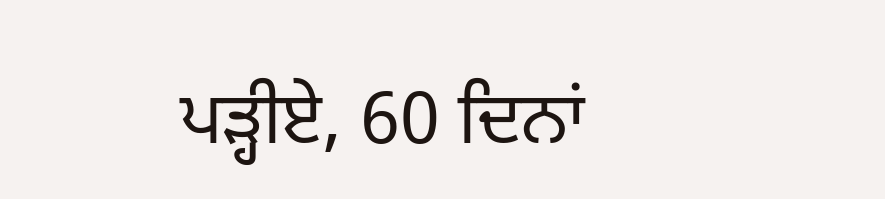ਪੜ੍ਹੀਏ, 60 ਦਿਨਾਂ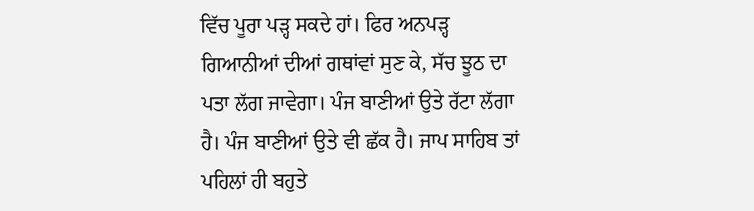ਵਿੱਚ ਪੂਰਾ ਪੜ੍ਹ ਸਕਦੇ ਹਾਂ। ਫਿਰ ਅਨਪੜ੍ਹ ਗਿਆਨੀਆਂ ਦੀਆਂ ਗਥਾਂਵਾਂ ਸੁਣ ਕੇ, ਸੱਚ ਝੂਠ ਦਾ ਪਤਾ ਲੱਗ ਜਾਵੇਗਾ। ਪੰਜ ਬਾਣੀਆਂ ਉਤੇ ਰੱਟਾ ਲੱਗਾ ਹੈ। ਪੰਜ ਬਾਣੀਆਂ ਉਤੇ ਵੀ ਛੱਕ ਹੈ। ਜਾਪ ਸਾਹਿਬ ਤਾਂ ਪਹਿਲਾਂ ਹੀ ਬਹੁਤੇ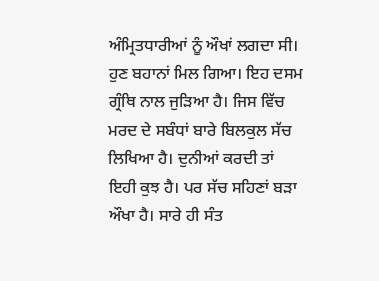ਅੰਮ੍ਰਿਤਧਾਰੀਆਂ ਨੂੰ ਔਖਾਂ ਲਗਦਾ ਸੀ। ਹੁਣ ਬਹਾਨਾਂ ਮਿਲ ਗਿਆ। ਇਹ ਦਸਮ ਗ੍ਰੰਥਿ ਨਾਲ ਜੁੜਿਆ ਹੈ। ਜਿਸ ਵਿੱਚ ਮਰਦ ਦੇ ਸਬੰਧਾਂ ਬਾਰੇ ਬਿਲਕੁਲ ਸੱਚ ਲਿਖਿਆ ਹੈ। ਦੁਨੀਆਂ ਕਰਦੀ ਤਾਂ ਇਹੀ ਕੁਝ ਹੈ। ਪਰ ਸੱਚ ਸਹਿਣਾਂ ਬੜਾ ਔਖਾ ਹੈ। ਸਾਰੇ ਹੀ ਸੰਤ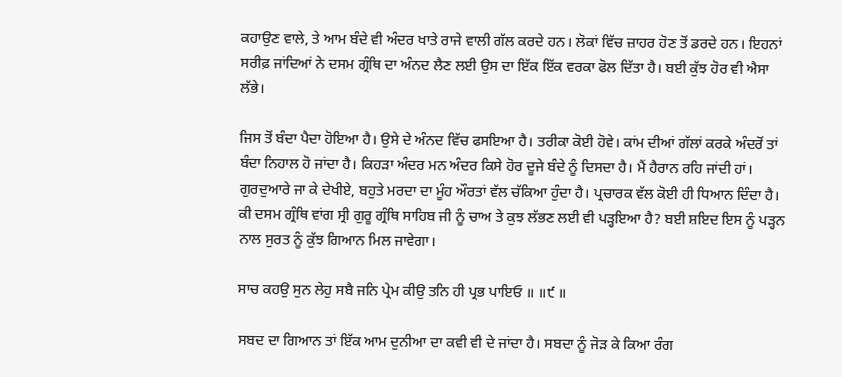ਕਹਾਉਣ ਵਾਲੇ, ਤੇ ਆਮ ਬੰਦੇ ਵੀ ਅੰਦਰ ਖਾਤੇ ਰਾਜੇ ਵਾਲੀ ਗੱਲ ਕਰਦੇ ਹਨ। ਲੋਕਾਂ ਵਿੱਚ ਜ਼ਾਹਰ ਹੋਣ ਤੋਂ ਡਰਦੇ ਹਨ। ਇਹਨਾਂ ਸਰੀਫ਼ ਜਾਂਦਿਆਂ ਨੇ ਦਸਮ ਗ੍ਰੰਥਿ ਦਾ ਅੰਨਦ ਲੈਣ ਲਈ ਉਸ ਦਾ ਇੱਕ ਇੱਕ ਵਰਕਾ ਫੋਲ ਦਿੱਤਾ ਹੈ। ਬਈ ਕੁੱਝ ਹੋਰ ਵੀ ਐਸਾ ਲੱਭੇ।

ਜਿਸ ਤੋਂ ਬੰਦਾ ਪੈਦਾ ਹੋਇਆ ਹੈ। ਉਸੇ ਦੇ ਅੰਨਦ ਵਿੱਚ ਫਸਇਆ ਹੈ। ਤਰੀਕਾ ਕੋਈ ਹੋਵੇ। ਕਾਂਮ ਦੀਆਂ ਗੱਲਾਂ ਕਰਕੇ ਅੰਦਰੋਂ ਤਾਂ ਬੰਦਾ ਨਿਹਾਲ ਹੋ ਜਾਂਦਾ ਹੈ। ਕਿਹੜਾ ਅੰਦਰ ਮਨ ਅੰਦਰ ਕਿਸੇ ਹੋਰ ਦੂਜੇ ਬੰਦੇ ਨੂੰ ਦਿਸਦਾ ਹੈ। ਮੈਂ ਹੈਰਾਨ ਰਹਿ ਜਾਂਦੀ ਹਾਂ। ਗੁਰਦੁਆਰੇ ਜਾ ਕੇ ਦੇਖੀਏ, ਬਹੁਤੇ ਮਰਦਾ ਦਾ ਮੂੰਹ ਔਰਤਾਂ ਵੱਲ ਚੱਕਿਆ ਹੁੰਦਾ ਹੈ। ਪ੍ਰਚਾਰਕ ਵੱਲ ਕੋਈ ਹੀ ਧਿਆਨ ਦਿੰਦਾ ਹੈ। ਕੀ ਦਸਮ ਗ੍ਰੰਥਿ ਵਾਂਗ ਸ੍ਰੀ ਗੁਰੂ ਗ੍ਰੰਥਿ ਸਾਹਿਬ ਜੀ ਨੂੰ ਚਾਅ ਤੇ ਕੁਝ ਲੱਭਣ ਲਈ ਵੀ ਪੜ੍ਹਇਆ ਹੈ? ਬਈ ਸ਼ਇਦ ਇਸ ਨੂੰ ਪੜ੍ਹਨ ਨਾਲ ਸੁਰਤ ਨੂੰ ਕੁੱਝ ਗਿਆਨ ਮਿਲ ਜਾਵੇਗਾ।

ਸਾਚ ਕਹਉ ਸੁਨ ਲੇਹੁ ਸਬੈ ਜਨਿ ਪ੍ਰੇਮ ਕੀਉ ਤਨਿ ਹੀ ਪ੍ਰਭ ਪਾਇਓ ॥ ॥੯ ॥

ਸਬਦ ਦਾ ਗਿਆਨ ਤਾਂ ਇੱਕ ਆਮ ਦੁਨੀਆ ਦਾ ਕਵੀ ਵੀ ਦੇ ਜਾਂਦਾ ਹੈ। ਸਬਦਾ ਨੂੰ ਜੋੜ ਕੇ ਕਿਆ ਰੰਗ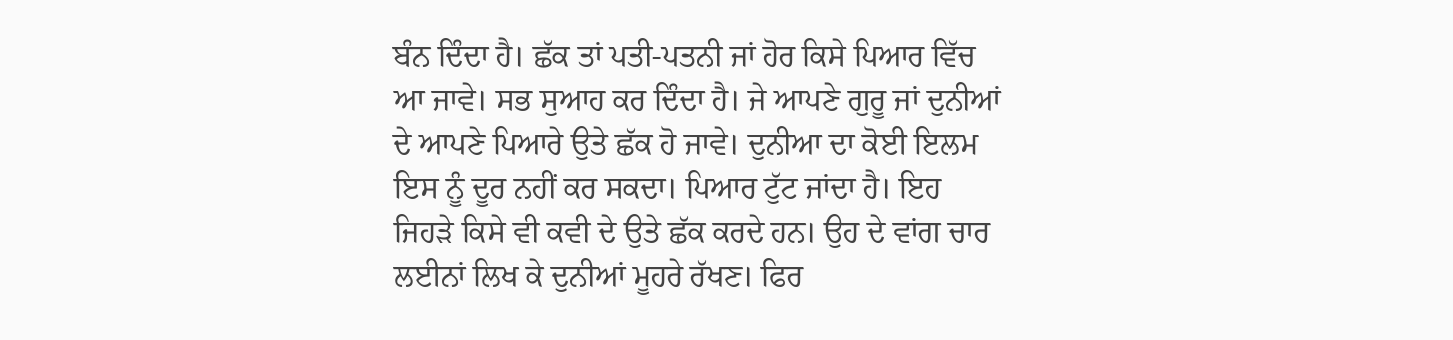ਬੰਨ ਦਿੰਦਾ ਹੈ। ਛੱਕ ਤਾਂ ਪਤੀ-ਪਤਨੀ ਜਾਂ ਹੋਰ ਕਿਸੇ ਪਿਆਰ ਵਿੱਚ ਆ ਜਾਵੇ। ਸਭ ਸੁਆਹ ਕਰ ਦਿੰਦਾ ਹੈ। ਜੇ ਆਪਣੇ ਗੁਰੂ ਜਾਂ ਦੁਨੀਆਂ ਦੇ ਆਪਣੇ ਪਿਆਰੇ ਉਤੇ ਛੱਕ ਹੋ ਜਾਵੇ। ਦੁਨੀਆ ਦਾ ਕੋਈ ਇਲਮ ਇਸ ਨੂੰ ਦੂਰ ਨਹੀਂ ਕਰ ਸਕਦਾ। ਪਿਆਰ ਟੁੱਟ ਜਾਂਦਾ ਹੈ। ਇਹ ਜਿਹੜੇ ਕਿਸੇ ਵੀ ਕਵੀ ਦੇ ਉਤੇ ਛੱਕ ਕਰਦੇ ਹਨ। ਉਹ ਦੇ ਵਾਂਗ ਚਾਰ ਲਈਨਾਂ ਲਿਖ ਕੇ ਦੁਨੀਆਂ ਮੂਹਰੇ ਰੱਖਣ। ਫਿਰ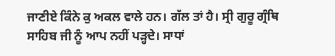ਜਾਣੀਏ ਕਿੰਨੇ ਕੁ ਅਕਲ ਵਾਲੇ ਹਨ। ਗੱਲ ਤਾਂ ਹੈ। ਸ੍ਰੀ ਗੁਰੂ ਗ੍ਰੰਥਿ ਸਾਹਿਬ ਜੀ ਨੂੰ ਆਪ ਨਹੀਂ ਪੜ੍ਹਦੇ। ਸਾਧਾਂ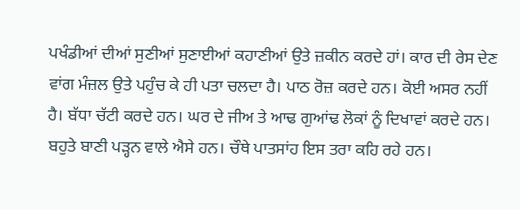ਪਖੰਡੀਆਂ ਦੀਆਂ ਸੁਣੀਆਂ ਸੁਣਾਈਆਂ ਕਹਾਣੀਆਂ ਉਤੇ ਜ਼ਕੀਨ ਕਰਦੇ ਹਾਂ। ਕਾਰ ਦੀ ਰੇਸ ਦੇਣ ਵਾਂਗ ਮੰਜ਼ਲ ਉਤੇ ਪਹੁੰਚ ਕੇ ਹੀ ਪਤਾ ਚਲਦਾ ਹੈ। ਪਾਠ ਰੋਜ਼ ਕਰਦੇ ਹਨ। ਕੋਈ ਅਸਰ ਨਹੀਂ ਹੈ। ਬੱਧਾ ਚੱਟੀ ਕਰਦੇ ਹਨ। ਘਰ ਦੇ ਜੀਅ ਤੇ ਆਢ ਗੁਆਂਢ ਲੋਕਾਂ ਨੂੰ ਦਿਖਾਵਾਂ ਕਰਦੇ ਹਨ। ਬਹੁਤੇ ਬਾਣੀ ਪੜ੍ਹਨ ਵਾਲੇ ਐਸੇ ਹਨ। ਚੌਥੇ ਪਾਤਸਾਂਹ ਇਸ ਤਰਾ ਕਹਿ ਰਹੇ ਹਨ।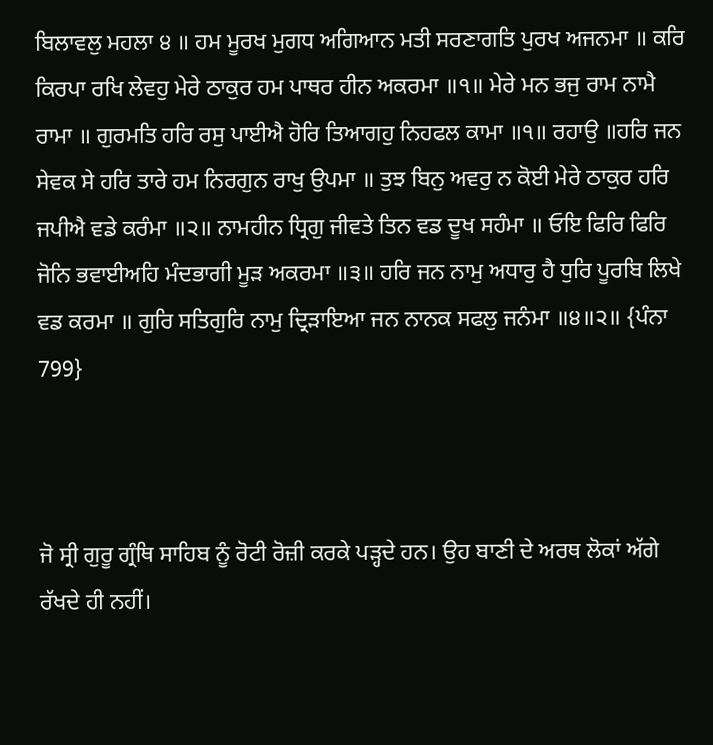ਬਿਲਾਵਲੁ ਮਹਲਾ ੪ ॥ ਹਮ ਮੂਰਖ ਮੁਗਧ ਅਗਿਆਨ ਮਤੀ ਸਰਣਾਗਤਿ ਪੁਰਖ ਅਜਨਮਾ ॥ ਕਰਿ ਕਿਰਪਾ ਰਖਿ ਲੇਵਹੁ ਮੇਰੇ ਠਾਕੁਰ ਹਮ ਪਾਥਰ ਹੀਨ ਅਕਰਮਾ ॥੧॥ ਮੇਰੇ ਮਨ ਭਜੁ ਰਾਮ ਨਾਮੈ ਰਾਮਾ ॥ ਗੁਰਮਤਿ ਹਰਿ ਰਸੁ ਪਾਈਐ ਹੋਰਿ ਤਿਆਗਹੁ ਨਿਹਫਲ ਕਾਮਾ ॥੧॥ ਰਹਾਉ ॥ਹਰਿ ਜਨ ਸੇਵਕ ਸੇ ਹਰਿ ਤਾਰੇ ਹਮ ਨਿਰਗੁਨ ਰਾਖੁ ਉਪਮਾ ॥ ਤੁਝ ਬਿਨੁ ਅਵਰੁ ਨ ਕੋਈ ਮੇਰੇ ਠਾਕੁਰ ਹਰਿ ਜਪੀਐ ਵਡੇ ਕਰੰਮਾ ॥੨॥ ਨਾਮਹੀਨ ਧ੍ਰਿਗੁ ਜੀਵਤੇ ਤਿਨ ਵਡ ਦੂਖ ਸਹੰਮਾ ॥ ਓਇ ਫਿਰਿ ਫਿਰਿ ਜੋਨਿ ਭਵਾਈਅਹਿ ਮੰਦਭਾਗੀ ਮੂੜ ਅਕਰਮਾ ॥੩॥ ਹਰਿ ਜਨ ਨਾਮੁ ਅਧਾਰੁ ਹੈ ਧੁਰਿ ਪੂਰਬਿ ਲਿਖੇ ਵਡ ਕਰਮਾ ॥ ਗੁਰਿ ਸਤਿਗੁਰਿ ਨਾਮੁ ਦ੍ਰਿੜਾਇਆ ਜਨ ਨਾਨਕ ਸਫਲੁ ਜਨੰਮਾ ॥੪॥੨॥ {ਪੰਨਾ 799}



ਜੋ ਸ੍ਰੀ ਗੁਰੂ ਗ੍ਰੰਥਿ ਸਾਹਿਬ ਨੂੰ ਰੋਟੀ ਰੋਜ਼ੀ ਕਰਕੇ ਪੜ੍ਹਦੇ ਹਨ। ਉਹ ਬਾਣੀ ਦੇ ਅਰਥ ਲੋਕਾਂ ਅੱਗੇ ਰੱਖਦੇ ਹੀ ਨਹੀਂ।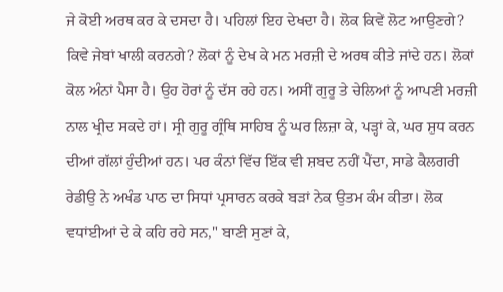ਜੇ ਕੋਈ ਅਰਥ ਕਰ ਕੇ ਦਸਦਾ ਹੈ। ਪਹਿਲਾਂ ਇਹ ਦੇਖਦਾ ਹੈ। ਲੋਕ ਕਿਵੇਂ ਲੋਟ ਆਉਣਗੇ? ਕਿਵੇ ਜੇਬਾਂ ਖਾਲੀ ਕਰਨਗੇ? ਲੋਕਾਂ ਨੂੰ ਦੇਖ ਕੇ ਮਨ ਮਰਜ਼ੀ ਦੇ ਅਰਥ ਕੀਤੇ ਜਾਂਦੇ ਹਨ। ਲੋਕਾਂ ਕੋਲ ਅੰਨਾਂ ਪੈਸਾ ਹੈ। ਉਹ ਹੋਰਾਂ ਨੂੰ ਦੱਸ ਰਹੇ ਹਨ। ਅਸੀਂ ਗੁਰੂ ਤੇ ਚੇਲਿਆਂ ਨੂੰ ਆਪਣੀ ਮਰਜ਼ੀ ਨਾਲ ਖ੍ਰੀਦ ਸਕਦੇ ਹਾਂ। ਸ੍ਰੀ ਗੁਰੂ ਗ੍ਰੰਥਿ ਸਾਹਿਬ ਨੂੰ ਘਰ ਲਿਜ਼ਾ ਕੇ, ਪੜ੍ਹਾਂ ਕੇ, ਘਰ ਸ਼ੁਧ ਕਰਨ ਦੀਆਂ ਗੱਲਾਂ ਹੁੰਦੀਆਂ ਹਨ। ਪਰ ਕੰਨਾਂ ਵਿੱਚ ਇੱਕ ਵੀ ਸ਼ਬਦ ਨਹੀਂ ਪੈਂਦਾ, ਸਾਡੇ ਕੈਲਗਰੀ ਰੇਡੀਉ ਨੇ ਅਖੰਡ ਪਾਠ ਦਾ ਸਿਧਾਂ ਪ੍ਰਸਾਰਨ ਕਰਕੇ ਬੜਾਂ ਨੇਕ ਉਤਮ ਕੰਮ ਕੀਤਾ। ਲੋਕ ਵਧਾਂਈਆਂ ਦੇ ਕੇ ਕਹਿ ਰਹੇ ਸਨ," ਬਾਣੀ ਸੁਣਾਂ ਕੇ,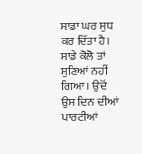ਸਾਡਾ ਘਰ ਸੁਧ ਕਰ ਦਿੱਤਾ ਹੈ। ਸਾਡੇ ਕੋਲੋ ਤਾਂ ਸੁਣਿਆਂ ਨਹੀਂ ਗਿਆ। ਉਦੋਂ ਉਸ ਦਿਨ ਦੀਆਂ ਪਾਰਟੀਆਂ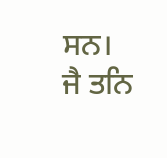ਸਨ। ਜੈ ਤਨਿ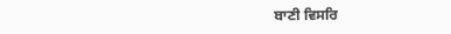ਬਾਣੀ ਵਿਸਰਿ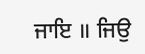ਜਾਇ ॥ ਜਿਉ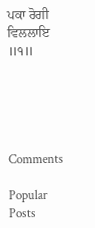ਪਕਾ ਰੋਗੀ ਵਿਲਲਾਇ ॥੧॥





Comments

Popular Posts